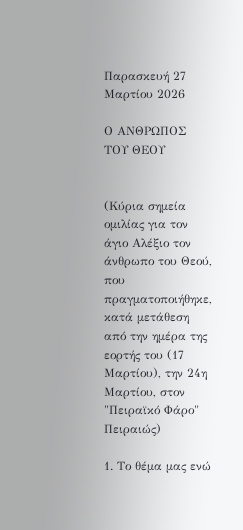Παρασκευή 27 Μαρτίου 2026

Ο ΑΝΘΡΩΠΟΣ ΤΟΥ ΘΕΟΥ


(Κύρια σημεία ομιλίας για τον άγιο Αλέξιο τον άνθρωπο του Θεού, που πραγματοποιήθηκε, κατά μετάθεση από την ημέρα της εορτής του (17 Μαρτίου), την 24η Μαρτίου, στον "Πειραϊκό Φάρο" Πειραιώς)

1. Το θέμα μας ενώ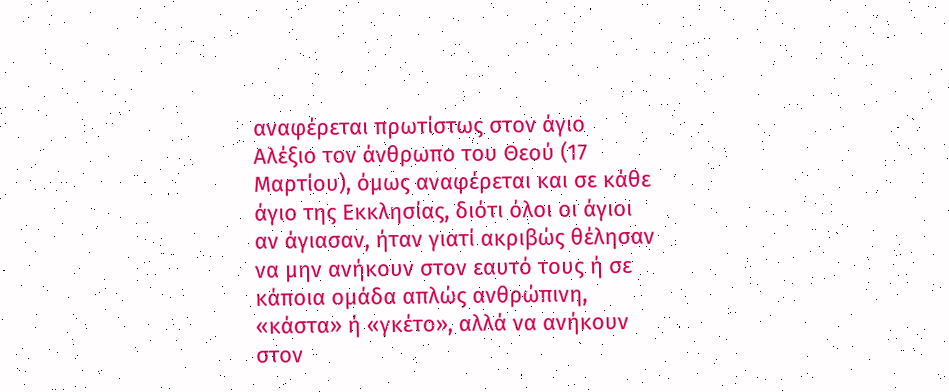αναφέρεται πρωτίστως στον άγιο Αλέξιο τον άνθρωπο του Θεού (17 Μαρτίου), όμως αναφέρεται και σε κάθε άγιο της Εκκλησίας, διότι όλοι οι άγιοι αν άγιασαν, ήταν γιατί ακριβώς θέλησαν να μην ανήκουν στον εαυτό τους ή σε κάποια ομάδα απλώς ανθρώπινη, «κάστα» ή «γκέτο», αλλά να ανήκουν στον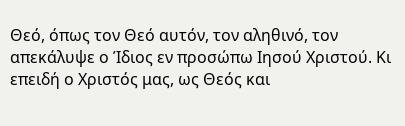Θεό, όπως τον Θεό αυτόν, τον αληθινό, τον απεκάλυψε ο Ίδιος εν προσώπω Ιησού Χριστού. Κι επειδή ο Χριστός μας, ως Θεός και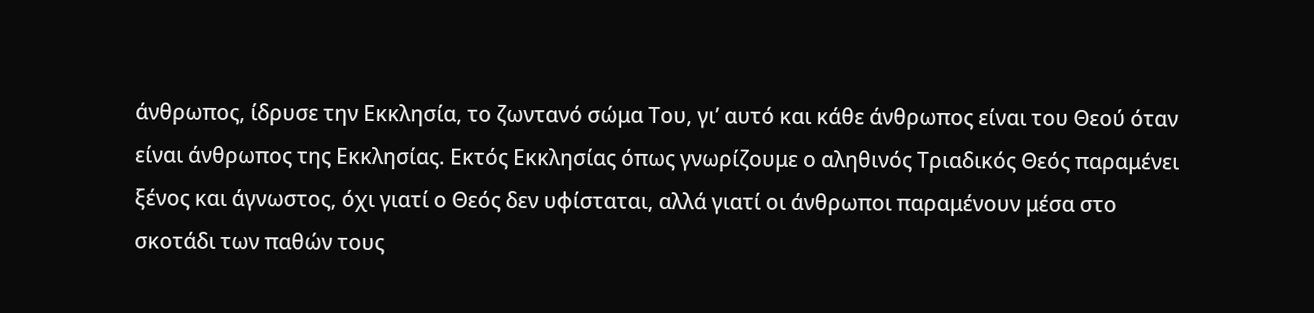άνθρωπος, ίδρυσε την Εκκλησία, το ζωντανό σώμα Του, γι’ αυτό και κάθε άνθρωπος είναι του Θεού όταν είναι άνθρωπος της Εκκλησίας. Εκτός Εκκλησίας όπως γνωρίζουμε ο αληθινός Τριαδικός Θεός παραμένει ξένος και άγνωστος, όχι γιατί ο Θεός δεν υφίσταται, αλλά γιατί οι άνθρωποι παραμένουν μέσα στο σκοτάδι των παθών τους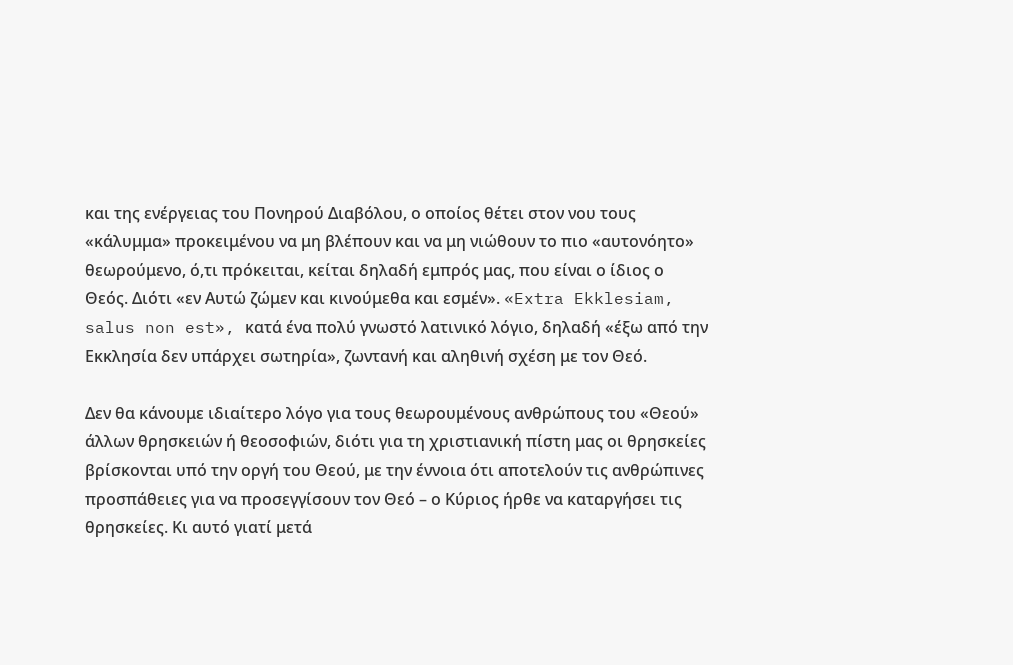και της ενέργειας του Πονηρού Διαβόλου, ο οποίος θέτει στον νου τους «κάλυμμα» προκειμένου να μη βλέπουν και να μη νιώθουν το πιο «αυτονόητο» θεωρούμενο, ό,τι πρόκειται, κείται δηλαδή εμπρός μας, που είναι ο ίδιος ο Θεός. Διότι «εν Αυτώ ζώμεν και κινούμεθα και εσμέν». «Extra Ekklesiam, salus non est», κατά ένα πολύ γνωστό λατινικό λόγιο, δηλαδή «έξω από την Εκκλησία δεν υπάρχει σωτηρία», ζωντανή και αληθινή σχέση με τον Θεό.

Δεν θα κάνουμε ιδιαίτερο λόγο για τους θεωρουμένους ανθρώπους του «Θεού» άλλων θρησκειών ή θεοσοφιών, διότι για τη χριστιανική πίστη μας οι θρησκείες βρίσκονται υπό την οργή του Θεού, με την έννοια ότι αποτελούν τις ανθρώπινες προσπάθειες για να προσεγγίσουν τον Θεό – ο Κύριος ήρθε να καταργήσει τις θρησκείες. Κι αυτό γιατί μετά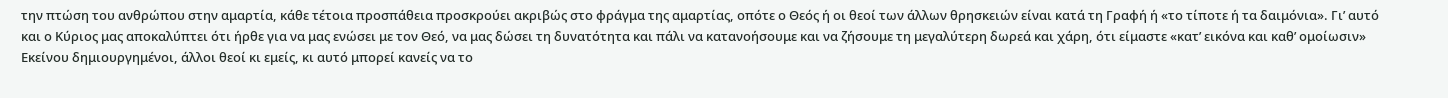την πτώση του ανθρώπου στην αμαρτία, κάθε τέτοια προσπάθεια προσκρούει ακριβώς στο φράγμα της αμαρτίας, οπότε ο Θεός ή οι θεοί των άλλων θρησκειών είναι κατά τη Γραφή ή «το τίποτε ή τα δαιμόνια». Γι’ αυτό και ο Κύριος μας αποκαλύπτει ότι ήρθε για να μας ενώσει με τον Θεό, να μας δώσει τη δυνατότητα και πάλι να κατανοήσουμε και να ζήσουμε τη μεγαλύτερη δωρεά και χάρη, ότι είμαστε «κατ’ εικόνα και καθ’ ομοίωσιν» Εκείνου δημιουργημένοι, άλλοι θεοί κι εμείς, κι αυτό μπορεί κανείς να το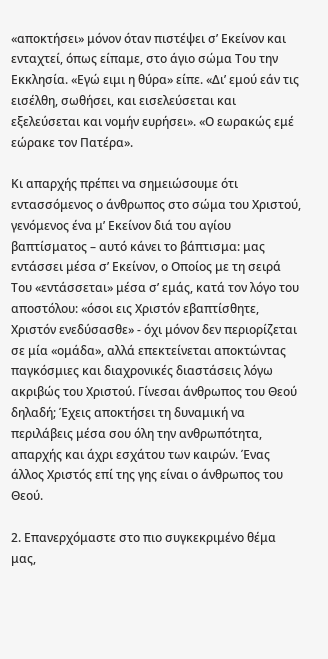«αποκτήσει» μόνον όταν πιστέψει σ’ Εκείνον και ενταχτεί, όπως είπαμε, στο άγιο σώμα Του την Εκκλησία. «Εγώ ειμι η θύρα» είπε. «Δι’ εμού εάν τις εισέλθη, σωθήσει, και εισελεύσεται και εξελεύσεται και νομήν ευρήσει». «Ο εωρακώς εμέ εώρακε τον Πατέρα».

Κι απαρχής πρέπει να σημειώσουμε ότι εντασσόμενος ο άνθρωπος στο σώμα του Χριστού, γενόμενος ένα μ’ Εκείνον διά του αγίου βαπτίσματος – αυτό κάνει το βάπτισμα: μας εντάσσει μέσα σ’ Εκείνον, ο Οποίος με τη σειρά Του «εντάσσεται» μέσα σ’ εμάς, κατά τον λόγο του αποστόλου: «όσοι εις Χριστόν εβαπτίσθητε, Χριστόν ενεδύσασθε» - όχι μόνον δεν περιορίζεται σε μία «ομάδα», αλλά επεκτείνεται αποκτώντας παγκόσμιες και διαχρονικές διαστάσεις λόγω ακριβώς του Χριστού. Γίνεσαι άνθρωπος του Θεού δηλαδή; Έχεις αποκτήσει τη δυναμική να περιλάβεις μέσα σου όλη την ανθρωπότητα, απαρχής και άχρι εσχάτου των καιρών. Ένας άλλος Χριστός επί της γης είναι ο άνθρωπος του Θεού.

2. Επανερχόμαστε στο πιο συγκεκριμένο θέμα μας,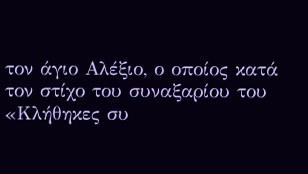τον άγιο Αλέξιο, ο οποίος κατά τον στίχο του συναξαρίου του «Κλήθηκες συ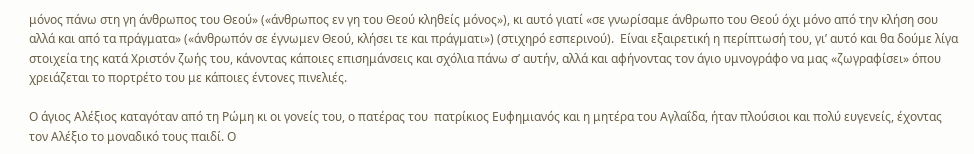μόνος πάνω στη γη άνθρωπος του Θεού» («άνθρωπος εν γη του Θεού κληθείς μόνος»), κι αυτό γιατί «σε γνωρίσαμε άνθρωπο του Θεού όχι μόνο από την κλήση σου αλλά και από τα πράγματα» («άνθρωπόν σε έγνωμεν Θεού, κλήσει τε και πράγματι») (στιχηρό εσπερινού).  Είναι εξαιρετική η περίπτωσή του, γι’ αυτό και θα δούμε λίγα στοιχεία της κατά Χριστόν ζωής του, κάνοντας κάποιες επισημάνσεις και σχόλια πάνω σ’ αυτήν, αλλά και αφήνοντας τον άγιο υμνογράφο να μας «ζωγραφίσει» όπου χρειάζεται το πορτρέτο του με κάποιες έντονες πινελιές.

Ο άγιος Αλέξιος καταγόταν από τη Ρώμη κι οι γονείς του, ο πατέρας του  πατρίκιος Ευφημιανός και η μητέρα του Αγλαΐδα, ήταν πλούσιοι και πολύ ευγενείς, έχοντας τον Αλέξιο το μοναδικό τους παιδί. Ο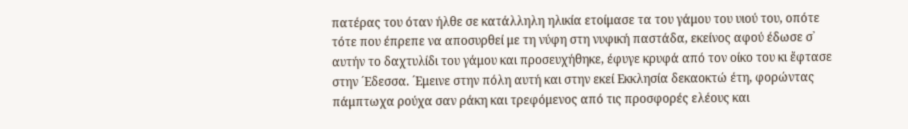πατέρας του όταν ήλθε σε κατάλληλη ηλικία ετοίμασε τα του γάμου του υιού του, οπότε τότε που έπρεπε να αποσυρθεί με τη νύφη στη νυφική παστάδα, εκείνος αφού έδωσε σ᾽ αυτήν το δαχτυλίδι του γάμου και προσευχήθηκε, έφυγε κρυφά από τον οίκο του κι ἔφτασε στην ´Εδεσσα. ´Εμεινε στην πόλη αυτή και στην εκεί Εκκλησία δεκαοκτώ έτη, φορώντας πάμπτωχα ρούχα σαν ράκη και τρεφόμενος από τις προσφορές ελέους και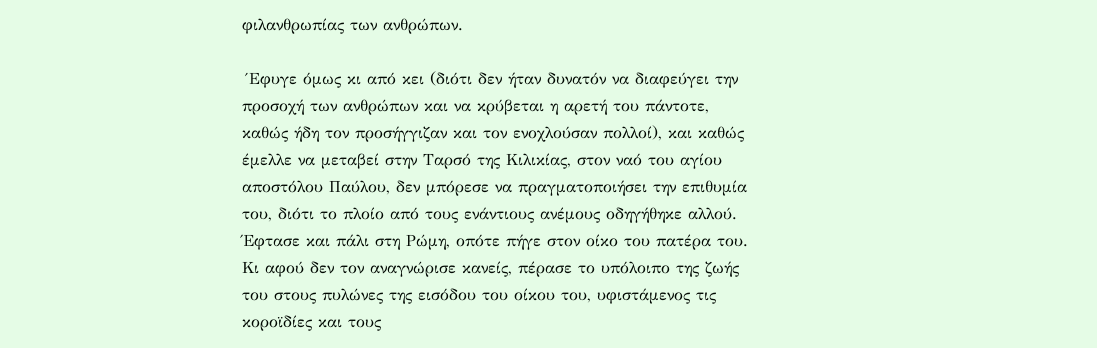φιλανθρωπίας των ανθρώπων.

´Εφυγε όμως κι από κει (διότι δεν ήταν δυνατόν να διαφεύγει την προσοχή των ανθρώπων και να κρύβεται η αρετή του πάντοτε, καθώς ήδη τον προσήγγιζαν και τον ενοχλούσαν πολλοί), και καθώς έμελλε να μεταβεί στην Ταρσό της Κιλικίας, στον ναό του αγίου αποστόλου Παύλου, δεν μπόρεσε να πραγματοποιήσει την επιθυμία του, διότι το πλοίο από τους ενάντιους ανέμους οδηγήθηκε αλλού. Έφτασε και πάλι στη Ρώμη, οπότε πήγε στον οίκο του πατέρα του. Κι αφού δεν τον αναγνώρισε κανείς, πέρασε το υπόλοιπο της ζωής του στους πυλώνες της εισόδου του οίκου του, υφιστάμενος τις κοροϊδίες και τους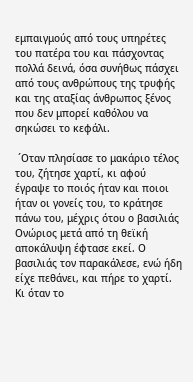εμπαιγμούς από τους υπηρέτες του πατέρα του και πάσχοντας πολλά δεινά, όσα συνήθως πάσχει από τους ανθρώπους της τρυφής και της αταξίας άνθρωπος ξένος που δεν μπορεί καθόλου να σηκώσει το κεφάλι.

 ´Οταν πλησίασε το μακάριο τέλος του, ζήτησε χαρτί, κι αφού έγραψε το ποιός ήταν και ποιοι ήταν οι γονείς του, το κράτησε πάνω του, μέχρις ότου ο βασιλιάς Ονώριος μετά από τη θεϊκή αποκάλυψη έφτασε εκεί. Ο βασιλιάς τον παρακάλεσε, ενώ ήδη είχε πεθάνει, και πήρε το χαρτί. Κι όταν το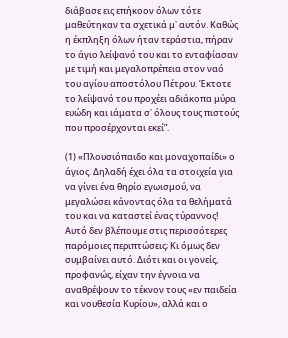διάβασε εις επήκοον όλων τότε μαθεύτηκαν τα σχετικά μ᾽ αυτόν. Καθώς η έκπληξη όλων ήταν τεράστια, πήραν το άγιο λείψανό του και το ενταφίασαν με τιμή και μεγαλοπρέπεια στον ναό του αγίου αποστόλου Πέτρου. Έκτοτε το λείψανό του προχέει αδιάκοπα μύρα ευώδη και ιάματα σ᾽ όλους τους πιστούς που προσέρχονται εκεί”.

(1) «Πλουσιόπαιδο και μοναχοπαίδι» ο άγιος. Δηλαδή έχει όλα τα στοιχεία για να γίνει ένα θηρίο εγωισμού, να μεγαλώσει κάνοντας όλα τα θελήματά του και να καταστεί ένας τύραννος! Αυτό δεν βλέπουμε στις περισσότερες παρόμοιες περιπτώσεις; Κι όμως δεν συμβαίνει αυτό. Διότι και οι γονείς, προφανώς, είχαν την έγνοια να αναθρέψουν το τέκνον τους «εν παιδεία και νουθεσία Κυρίου», αλλά και ο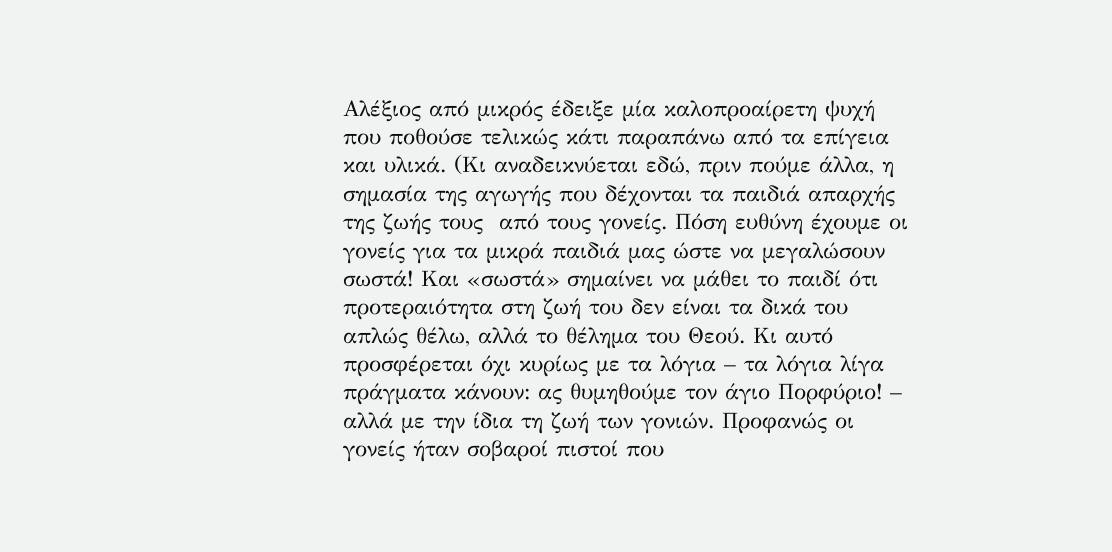Αλέξιος από μικρός έδειξε μία καλοπροαίρετη ψυχή που ποθούσε τελικώς κάτι παραπάνω από τα επίγεια και υλικά. (Κι αναδεικνύεται εδώ, πριν πούμε άλλα, η σημασία της αγωγής που δέχονται τα παιδιά απαρχής της ζωής τους  από τους γονείς. Πόση ευθύνη έχουμε οι γονείς για τα μικρά παιδιά μας ώστε να μεγαλώσουν σωστά! Και «σωστά» σημαίνει να μάθει το παιδί ότι προτεραιότητα στη ζωή του δεν είναι τα δικά του απλώς θέλω, αλλά το θέλημα του Θεού. Κι αυτό προσφέρεται όχι κυρίως με τα λόγια – τα λόγια λίγα πράγματα κάνουν: ας θυμηθούμε τον άγιο Πορφύριο! – αλλά με την ίδια τη ζωή των γονιών. Προφανώς οι γονείς ήταν σοβαροί πιστοί που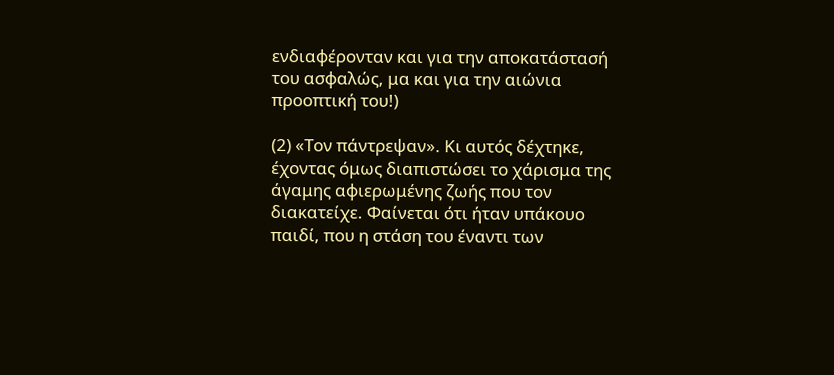ενδιαφέρονταν και για την αποκατάστασή του ασφαλώς, μα και για την αιώνια προοπτική του!)

(2) «Τον πάντρεψαν». Κι αυτός δέχτηκε, έχοντας όμως διαπιστώσει το χάρισμα της άγαμης αφιερωμένης ζωής που τον διακατείχε. Φαίνεται ότι ήταν υπάκουο παιδί, που η στάση του έναντι των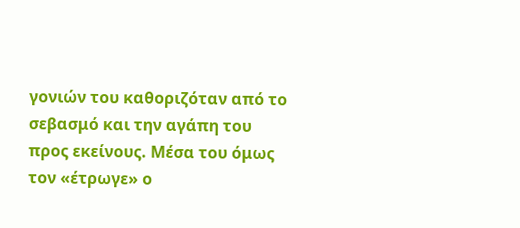γονιών του καθοριζόταν από το σεβασμό και την αγάπη του προς εκείνους. Μέσα του όμως τον «έτρωγε» ο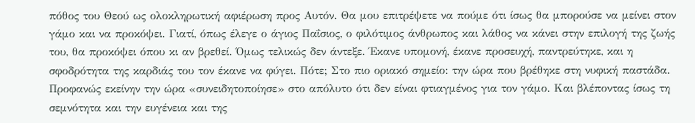πόθος του Θεού ως ολοκληρωτική αφιέρωση προς Αυτόν. Θα μου επιτρέψετε να πούμε ότι ίσως θα μπορούσε να μείνει στον γάμο και να προκόψει. Γιατί, όπως έλεγε ο άγιος Παΐσιος, ο φιλότιμος άνθρωπος και λάθος να κάνει στην επιλογή της ζωής του, θα προκόψει όπου κι αν βρεθεί. Όμως τελικώς δεν άντεξε. Έκανε υπομονή, έκανε προσευχή, παντρεύτηκε, και η σφοδρότητα της καρδιάς του τον έκανε να φύγει. Πότε; Στο πιο οριακό σημείο: την ώρα που βρέθηκε στη νυφική παστάδα. Προφανώς εκείνην την ώρα «συνειδητοποίησε» στο απόλυτο ότι δεν είναι φτιαγμένος για τον γάμο. Και βλέποντας ίσως τη σεμνότητα και την ευγένεια και της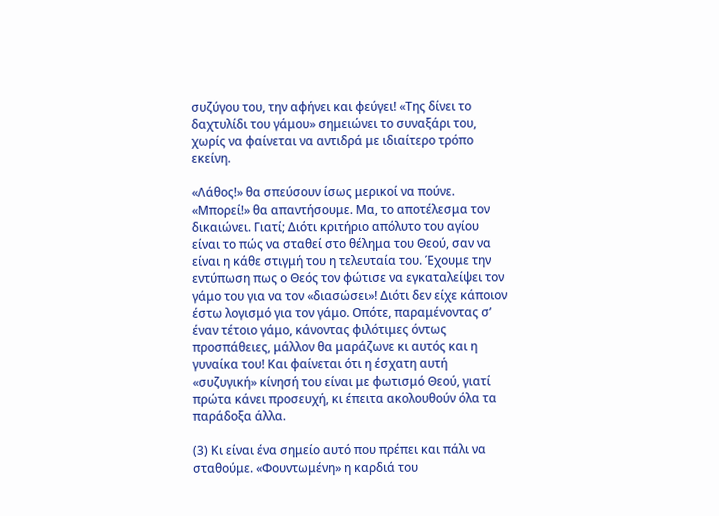συζύγου του, την αφήνει και φεύγει! «Της δίνει το δαχτυλίδι του γάμου» σημειώνει το συναξάρι του, χωρίς να φαίνεται να αντιδρά με ιδιαίτερο τρόπο εκείνη.

«Λάθος!» θα σπεύσουν ίσως μερικοί να πούνε. «Μπορεί!» θα απαντήσουμε. Μα, το αποτέλεσμα τον δικαιώνει. Γιατί; Διότι κριτήριο απόλυτο του αγίου είναι το πώς να σταθεί στο θέλημα του Θεού, σαν να είναι η κάθε στιγμή του η τελευταία του. Έχουμε την εντύπωση πως ο Θεός τον φώτισε να εγκαταλείψει τον γάμο του για να τον «διασώσει»! Διότι δεν είχε κάποιον έστω λογισμό για τον γάμο. Οπότε, παραμένοντας σ’ έναν τέτοιο γάμο, κάνοντας φιλότιμες όντως προσπάθειες, μάλλον θα μαράζωνε κι αυτός και η γυναίκα του! Και φαίνεται ότι η έσχατη αυτή «συζυγική» κίνησή του είναι με φωτισμό Θεού, γιατί πρώτα κάνει προσευχή, κι έπειτα ακολουθούν όλα τα παράδοξα άλλα.

(3) Κι είναι ένα σημείο αυτό που πρέπει και πάλι να σταθούμε. «Φουντωμένη» η καρδιά του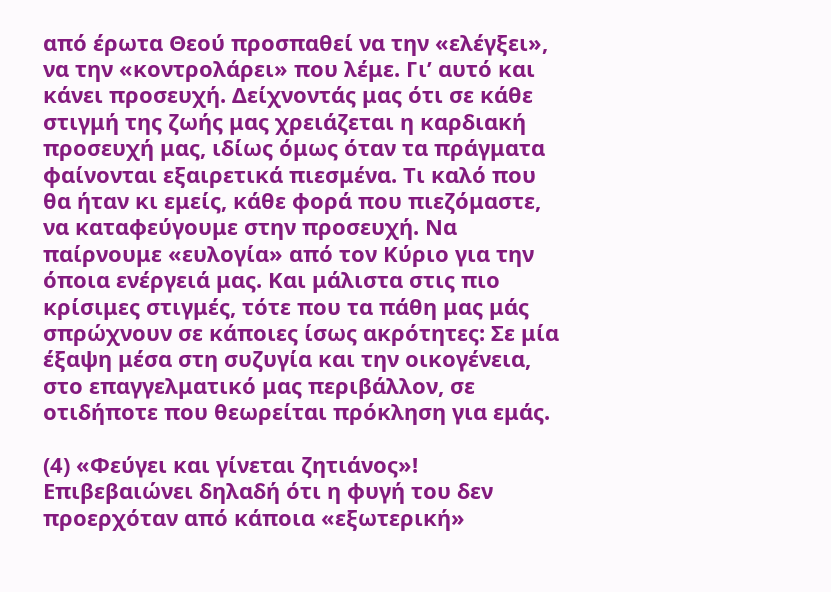από έρωτα Θεού προσπαθεί να την «ελέγξει», να την «κοντρολάρει» που λέμε. Γι’ αυτό και κάνει προσευχή. Δείχνοντάς μας ότι σε κάθε στιγμή της ζωής μας χρειάζεται η καρδιακή προσευχή μας, ιδίως όμως όταν τα πράγματα φαίνονται εξαιρετικά πιεσμένα. Τι καλό που θα ήταν κι εμείς, κάθε φορά που πιεζόμαστε, να καταφεύγουμε στην προσευχή. Να παίρνουμε «ευλογία» από τον Κύριο για την όποια ενέργειά μας. Και μάλιστα στις πιο κρίσιμες στιγμές, τότε που τα πάθη μας μάς σπρώχνουν σε κάποιες ίσως ακρότητες: Σε μία έξαψη μέσα στη συζυγία και την οικογένεια, στο επαγγελματικό μας περιβάλλον, σε οτιδήποτε που θεωρείται πρόκληση για εμάς.

(4) «Φεύγει και γίνεται ζητιάνος»! Επιβεβαιώνει δηλαδή ότι η φυγή του δεν προερχόταν από κάποια «εξωτερική»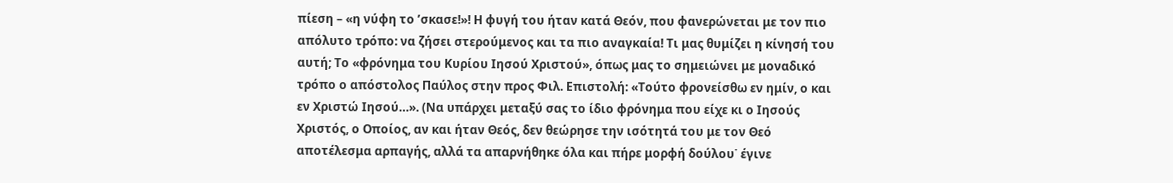πίεση – «η νύφη το ’σκασε!»! Η φυγή του ήταν κατά Θεόν, που φανερώνεται με τον πιο απόλυτο τρόπο: να ζήσει στερούμενος και τα πιο αναγκαία! Τι μας θυμίζει η κίνησή του αυτή; Το «φρόνημα του Κυρίου Ιησού Χριστού», όπως μας το σημειώνει με μοναδικό τρόπο ο απόστολος Παύλος στην προς Φιλ. Επιστολή: «Τούτο φρονείσθω εν ημίν, ο και εν Χριστώ Ιησού…». (Να υπάρχει μεταξύ σας το ίδιο φρόνημα που είχε κι ο Ιησούς Χριστός, ο Οποίος, αν και ήταν Θεός, δεν θεώρησε την ισότητά του με τον Θεό αποτέλεσμα αρπαγής, αλλά τα απαρνήθηκε όλα και πήρε μορφή δούλου˙ έγινε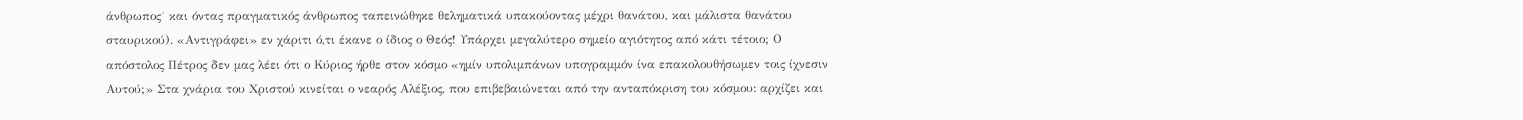άνθρωπος˙ και όντας πραγματικός άνθρωπος ταπεινώθηκε θεληματικά υπακούοντας μέχρι θανάτου, και μάλιστα θανάτου σταυρικού). «Αντιγράφει» εν χάριτι ό,τι έκανε ο ίδιος ο Θεός! Υπάρχει μεγαλύτερο σημείο αγιότητος από κάτι τέτοιο; Ο απόστολος Πέτρος δεν μας λέει ότι ο Κύριος ήρθε στον κόσμο «ημίν υπολιμπάνων υπογραμμόν ίνα επακολουθήσωμεν τοις ίχνεσιν Αυτού;» Στα χνάρια του Χριστού κινείται ο νεαρός Αλέξιος, που επιβεβαιώνεται από την ανταπόκριση του κόσμου: αρχίζει και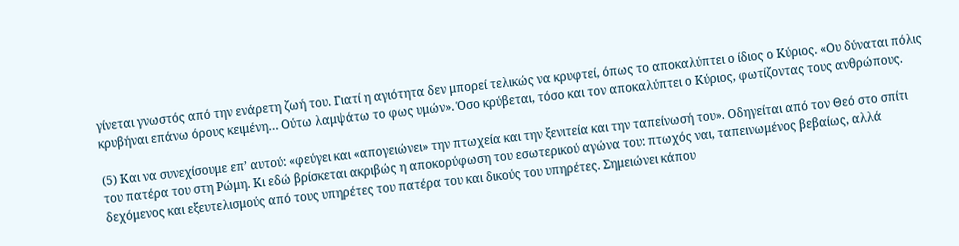γίνεται γνωστός από την ενάρετη ζωή του. Γιατί η αγιότητα δεν μπορεί τελικώς να κρυφτεί, όπως το αποκαλύπτει ο ίδιος ο Κύριος. «Ου δύναται πόλις κρυβήναι επάνω όρους κειμένη… Ούτω λαμψάτω το φως υμών». Όσο κρύβεται, τόσο και τον αποκαλύπτει ο Κύριος, φωτίζοντας τους ανθρώπους.

(5) Και να συνεχίσουμε επ’ αυτού: «φεύγει και «απογειώνει» την πτωχεία και την ξενιτεία και την ταπείνωσή του». Οδηγείται από τον Θεό στο σπίτι του πατέρα του στη Ρώμη. Κι εδώ βρίσκεται ακριβώς η αποκορύφωση του εσωτερικού αγώνα του: πτωχός ναι, ταπεινωμένος βεβαίως, αλλά δεχόμενος και εξευτελισμούς από τους υπηρέτες του πατέρα του και δικούς του υπηρέτες. Σημειώνει κάπου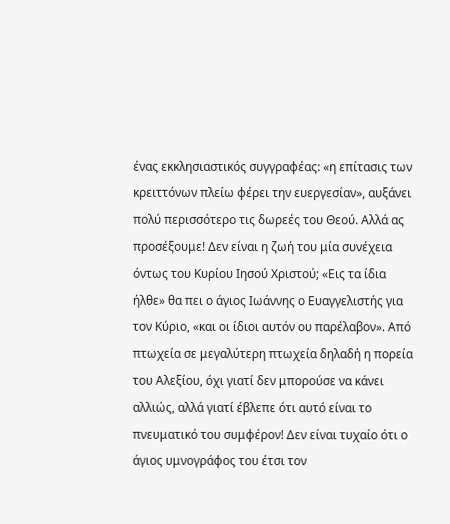ένας εκκλησιαστικός συγγραφέας: «η επίτασις των κρειττόνων πλείω φέρει την ευεργεσίαν», αυξάνει πολύ περισσότερο τις δωρεές του Θεού. Αλλά ας προσέξουμε! Δεν είναι η ζωή του μία συνέχεια όντως του Κυρίου Ιησού Χριστού; «Εις τα ίδια ήλθε» θα πει ο άγιος Ιωάννης ο Ευαγγελιστής για τον Κύριο, «και οι ίδιοι αυτόν ου παρέλαβον». Από πτωχεία σε μεγαλύτερη πτωχεία δηλαδή η πορεία του Αλεξίου, όχι γιατί δεν μπορούσε να κάνει αλλιώς, αλλά γιατί έβλεπε ότι αυτό είναι το πνευματικό του συμφέρον! Δεν είναι τυχαίο ότι ο άγιος υμνογράφος του έτσι τον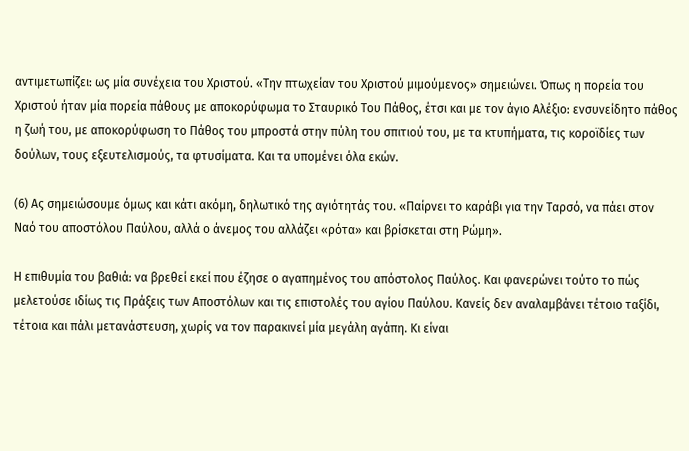αντιμετωπίζει: ως μία συνέχεια του Χριστού. «Την πτωχείαν του Χριστού μιμούμενος» σημειώνει. Όπως η πορεία του Χριστού ήταν μία πορεία πάθους με αποκορύφωμα το Σταυρικό Του Πάθος, έτσι και με τον άγιο Αλέξιο: ενσυνείδητο πάθος η ζωή του, με αποκορύφωση το Πάθος του μπροστά στην πύλη του σπιτιού του, με τα κτυπήματα, τις κοροϊδίες των δούλων, τους εξευτελισμούς, τα φτυσίματα. Και τα υπομένει όλα εκών.

(6) Ας σημειώσουμε όμως και κάτι ακόμη, δηλωτικό της αγιότητάς του. «Παίρνει το καράβι για την Ταρσό, να πάει στον Ναό του αποστόλου Παύλου, αλλά ο άνεμος του αλλάζει «ρότα» και βρίσκεται στη Ρώμη».

Η επιθυμία του βαθιά: να βρεθεί εκεί που έζησε ο αγαπημένος του απόστολος Παύλος. Και φανερώνει τούτο το πώς μελετούσε ιδίως τις Πράξεις των Αποστόλων και τις επιστολές του αγίου Παύλου. Κανείς δεν αναλαμβάνει τέτοιο ταξίδι, τέτοια και πάλι μετανάστευση, χωρίς να τον παρακινεί μία μεγάλη αγάπη. Κι είναι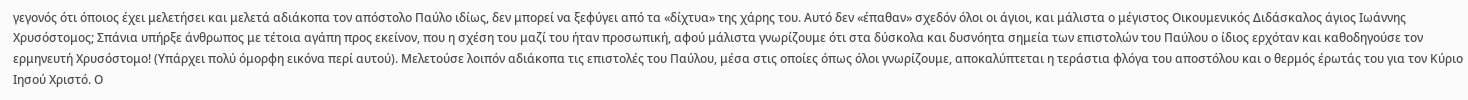γεγονός ότι όποιος έχει μελετήσει και μελετά αδιάκοπα τον απόστολο Παύλο ιδίως, δεν μπορεί να ξεφύγει από τα «δίχτυα» της χάρης του. Αυτό δεν «έπαθαν» σχεδόν όλοι οι άγιοι, και μάλιστα ο μέγιστος Οικουμενικός Διδάσκαλος άγιος Ιωάννης Χρυσόστομος; Σπάνια υπήρξε άνθρωπος με τέτοια αγάπη προς εκείνον, που η σχέση του μαζί του ήταν προσωπική, αφού μάλιστα γνωρίζουμε ότι στα δύσκολα και δυσνόητα σημεία των επιστολών του Παύλου ο ίδιος ερχόταν και καθοδηγούσε τον ερμηνευτή Χρυσόστομο! (Υπάρχει πολύ όμορφη εικόνα περί αυτού). Μελετούσε λοιπόν αδιάκοπα τις επιστολές του Παύλου, μέσα στις οποίες όπως όλοι γνωρίζουμε, αποκαλύπτεται η τεράστια φλόγα του αποστόλου και ο θερμός έρωτάς του για τον Κύριο Ιησού Χριστό. Ο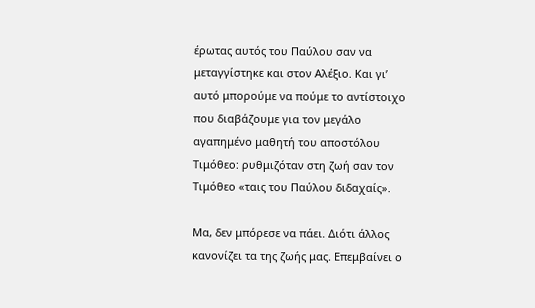έρωτας αυτός του Παύλου σαν να μεταγγίστηκε και στον Αλέξιο. Και γι’ αυτό μπορούμε να πούμε το αντίστοιχο που διαβάζουμε για τον μεγάλο αγαπημένο μαθητή του αποστόλου Τιμόθεο: ρυθμιζόταν στη ζωή σαν τον Τιμόθεο «ταις του Παύλου διδαχαίς».

Μα, δεν μπόρεσε να πάει. Διότι άλλος κανονίζει τα της ζωής μας. Επεμβαίνει ο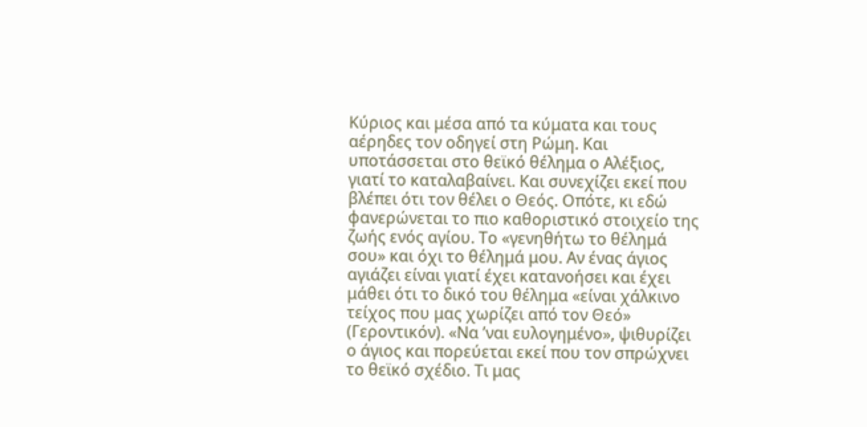Κύριος και μέσα από τα κύματα και τους αέρηδες τον οδηγεί στη Ρώμη. Και υποτάσσεται στο θεϊκό θέλημα ο Αλέξιος, γιατί το καταλαβαίνει. Και συνεχίζει εκεί που βλέπει ότι τον θέλει ο Θεός. Οπότε, κι εδώ φανερώνεται το πιο καθοριστικό στοιχείο της ζωής ενός αγίου. Το «γενηθήτω το θέλημά σου» και όχι το θέλημά μου. Αν ένας άγιος αγιάζει είναι γιατί έχει κατανοήσει και έχει μάθει ότι το δικό του θέλημα «είναι χάλκινο τείχος που μας χωρίζει από τον Θεό» (Γεροντικόν). «Να ’ναι ευλογημένο», ψιθυρίζει ο άγιος και πορεύεται εκεί που τον σπρώχνει το θεϊκό σχέδιο. Τι μας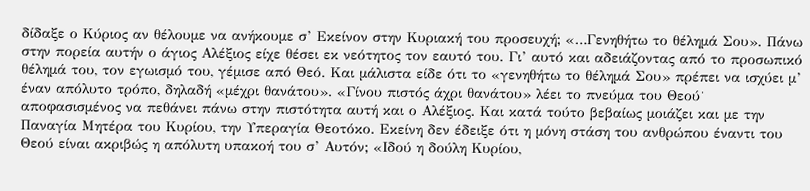δίδαξε ο Κύριος αν θέλουμε να ανήκουμε σ’ Εκείνον στην Κυριακή του προσευχή; «…Γενηθήτω το θέλημά Σου». Πάνω στην πορεία αυτήν ο άγιος Αλέξιος είχε θέσει εκ νεότητος τον εαυτό του. Γι’ αυτό και αδειάζοντας από το προσωπικό θέλημά του, τον εγωισμό του, γέμισε από Θεό. Και μάλιστα είδε ότι το «γενηθήτω το θέλημά Σου» πρέπει να ισχύει μ’ έναν απόλυτο τρόπο, δηλαδή «μέχρι θανάτου». «Γίνου πιστός άχρι θανάτου» λέει το πνεύμα του Θεού˙ αποφασισμένος να πεθάνει πάνω στην πιστότητα αυτή και ο Αλέξιος. Και κατά τούτο βεβαίως μοιάζει και με την Παναγία Μητέρα του Κυρίου, την Υπεραγία Θεοτόκο. Εκείνη δεν έδειξε ότι η μόνη στάση του ανθρώπου έναντι του Θεού είναι ακριβώς η απόλυτη υπακοή του σ’ Αυτόν; «Ιδού η δούλη Κυρίου,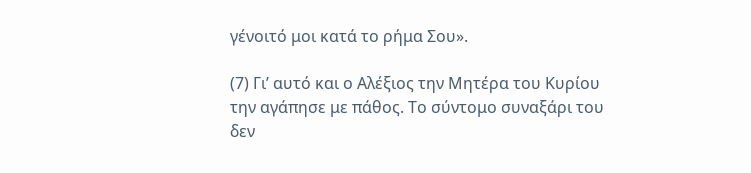γένοιτό μοι κατά το ρήμα Σου».

(7) Γι’ αυτό και ο Αλέξιος την Μητέρα του Κυρίου την αγάπησε με πάθος. Το σύντομο συναξάρι του δεν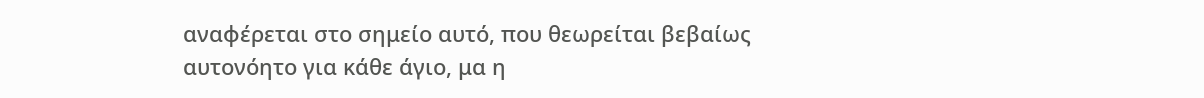αναφέρεται στο σημείο αυτό, που θεωρείται βεβαίως αυτονόητο για κάθε άγιο, μα η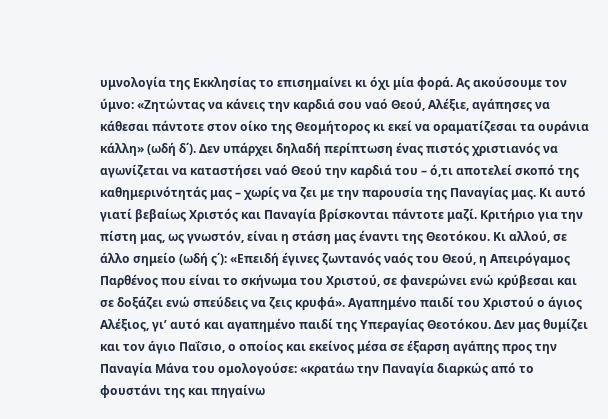υμνολογία της Εκκλησίας το επισημαίνει κι όχι μία φορά. Ας ακούσουμε τον ύμνο: «Ζητώντας να κάνεις την καρδιά σου ναό Θεού, Αλέξιε, αγάπησες να κάθεσαι πάντοτε στον οίκο της Θεομήτορος κι εκεί να οραματίζεσαι τα ουράνια κάλλη» (ωδή δ΄). Δεν υπάρχει δηλαδή περίπτωση ένας πιστός χριστιανός να αγωνίζεται να καταστήσει ναό Θεού την καρδιά του – ό,τι αποτελεί σκοπό της καθημερινότητάς μας – χωρίς να ζει με την παρουσία της Παναγίας μας. Κι αυτό γιατί βεβαίως Χριστός και Παναγία βρίσκονται πάντοτε μαζί. Κριτήριο για την πίστη μας, ως γνωστόν, είναι η στάση μας έναντι της Θεοτόκου. Κι αλλού, σε άλλο σημείο (ωδή ς΄): «Επειδή έγινες ζωντανός ναός του Θεού, η Απειρόγαμος Παρθένος που είναι το σκήνωμα του Χριστού, σε φανερώνει ενώ κρύβεσαι και σε δοξάζει ενώ σπεύδεις να ζεις κρυφά». Αγαπημένο παιδί του Χριστού ο άγιος Αλέξιος, γι’ αυτό και αγαπημένο παιδί της Υπεραγίας Θεοτόκου. Δεν μας θυμίζει και τον άγιο Παΐσιο, ο οποίος και εκείνος μέσα σε έξαρση αγάπης προς την Παναγία Μάνα του ομολογούσε: «κρατάω την Παναγία διαρκώς από το φουστάνι της και πηγαίνω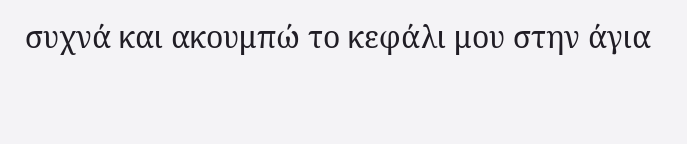συχνά και ακουμπώ το κεφάλι μου στην άγια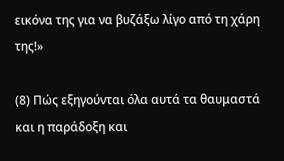εικόνα της για να βυζάξω λίγο από τη χάρη της!»

(8) Πώς εξηγούνται όλα αυτά τα θαυμαστά και η παράδοξη και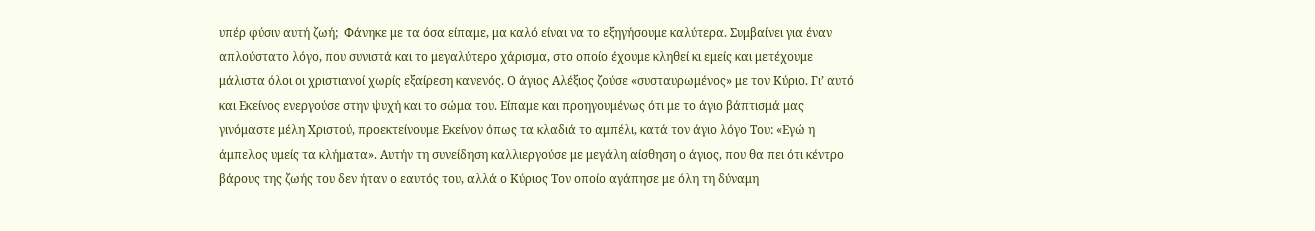υπέρ φύσιν αυτή ζωή;  Φάνηκε με τα όσα είπαμε, μα καλό είναι να το εξηγήσουμε καλύτερα. Συμβαίνει για έναν απλούστατο λόγο, που συνιστά και το μεγαλύτερο χάρισμα, στο οποίο έχουμε κληθεί κι εμείς και μετέχουμε μάλιστα όλοι οι χριστιανοί χωρίς εξαίρεση κανενός. Ο άγιος Αλέξιος ζούσε «συσταυρωμένος» με τον Κύριο. Γι’ αυτό και Εκείνος ενεργούσε στην ψυχή και το σώμα του. Είπαμε και προηγουμένως ότι με το άγιο βάπτισμά μας γινόμαστε μέλη Χριστού, προεκτείνουμε Εκείνον όπως τα κλαδιά το αμπέλι, κατά τον άγιο λόγο Του: «Εγώ η άμπελος υμείς τα κλήματα». Αυτήν τη συνείδηση καλλιεργούσε με μεγάλη αίσθηση ο άγιος, που θα πει ότι κέντρο βάρους της ζωής του δεν ήταν ο εαυτός του, αλλά ο Κύριος Τον οποίο αγάπησε με όλη τη δύναμη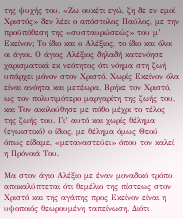της ψυχής του. «Ζω ουκέτι εγώ, ζη δε εν εμοί Χριστός» δεν λέει ο απόστολος Παύλος, με την προϋπόθεση της «συσταυρώσεώς» του μ’ Εκείνον; Το ίδιο και ο Αλέξιος, το ίδιο και όλοι οι άγιοι. Ο άγιος Αλέξιος δηλαδή κατενόησε χαρισματικά εκ νεότητος ότι νόημα στη ζωή υπάρχει μόνον στον Χριστό. Χωρίς Εκείνον όλα είναι ανόητα και μετέωρα. Βρήκε τον Χριστό, ως τον πολυτιμότερο μαργαρίτη της ζωής του, και Τον ακολούθησε με πόθο μέχρι το τέλος της ζωής του. Γι’ αυτό και χωρίς θέλημα (εγωιστικό) ο ίδιος, με θέλημα όμως Θεού όπως είδαμε, «μεταναστεύει» όπου τον καλεί η Πρόνοιά Του.

Μα στον άγιο Αλέξιο με έναν μοναδικό τρόπο αποκαλύπτεται ότι θεμέλιο της πίστεως στον Χριστό και της αγάπης προς Εκείνον είναι η υψοποιός θεωρουμένη ταπείνωση. Διότι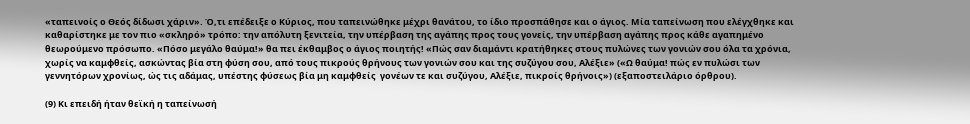«ταπεινοίς ο Θεός δίδωσι χάριν». Ό,τι επέδειξε ο Κύριος, που ταπεινώθηκε μέχρι θανάτου, το ίδιο προσπάθησε και ο άγιος. Μία ταπείνωση που ελέγχθηκε και καθαρίστηκε με τον πιο «σκληρό» τρόπο: την απόλυτη ξενιτεία, την υπέρβαση της αγάπης προς τους γονείς, την υπέρβαση αγάπης προς κάθε αγαπημένο θεωρούμενο πρόσωπο. «Πόσο μεγάλο θαύμα!» θα πει έκθαμβος ο άγιος ποιητής! «Πώς σαν διαμάντι κρατήθηκες στους πυλώνες των γονιών σου όλα τα χρόνια, χωρίς να καμφθείς, ασκώντας βία στη φύση σου, από τους πικρούς θρήνους των γονιών σου και της συζύγου σου, Αλέξιε» («Ω θαύμα! πώς εν πυλώσι των γεννητόρων χρονίως, ώς τις αδάμας, υπέστης φύσεως βία μη καμφθείς  γονέων τε και συζύγου, Αλέξιε, πικροίς θρήνοις») (εξαποστειλάριο όρθρου).

(9) Κι επειδή ήταν θεϊκή η ταπείνωσή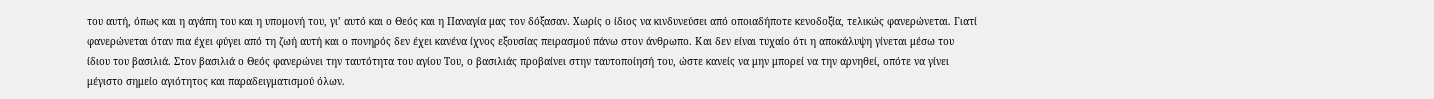του αυτή, όπως και η αγάπη του και η υπομονή του, γι’ αυτό και ο Θεός και η Παναγία μας τον δόξασαν. Χωρίς ο ίδιος να κινδυνεύσει από οποιαδήποτε κενοδοξία, τελικώς φανερώνεται. Γιατί φανερώνεται όταν πια έχει φύγει από τη ζωή αυτή και ο πονηρός δεν έχει κανένα ίχνος εξουσίας πειρασμού πάνω στον άνθρωπο. Και δεν είναι τυχαίο ότι η αποκάλυψη γίνεται μέσω του ίδιου του βασιλιά. Στον βασιλιά ο Θεός φανερώνει την ταυτότητα του αγίου Του, ο βασιλιάς προβαίνει στην ταυτοποίησή του, ώστε κανείς να μην μπορεί να την αρνηθεί, οπότε να γίνει μέγιστο σημείο αγιότητος και παραδειγματισμού όλων.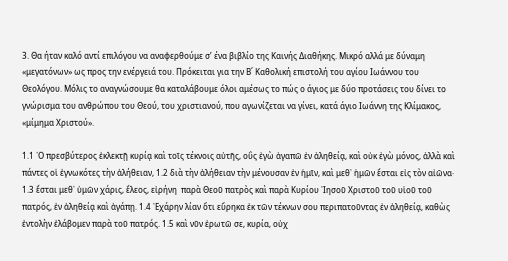3. Θα ήταν καλό αντί επιλόγου να αναφερθούμε σ’ ένα βιβλίο της Καινής Διαθήκης. Μικρό αλλά με δύναμη «μεγατόνων» ως προς την ενέργειά του. Πρόκειται για την Β΄ Καθολική επιστολή του αγίου Ιωάννου του Θεολόγου. Μόλις το αναγνώσουμε θα καταλάβουμε όλοι αμέσως το πώς ο άγιος με δύο προτάσεις του δίνει το γνώρισμα του ανθρώπου του Θεού, του χριστιανού, που αγωνίζεται να γίνει, κατά άγιο Ιωάννη της Κλίμακος, «μίμημα Χριστού».

1.1 ῾Ο πρεσβύτερος ἐκλεκτῇ κυρίᾳ καὶ τοῖς τέκνοις αὐτῆς, οὓς ἐγὼ ἀγαπῶ ἐν ἀληθείᾳ, καὶ οὐκ ἐγὼ μόνος, ἀλλὰ καὶ πάντες οἱ ἐγνωκότες τὴν ἀλήθειαν, 1.2 διὰ τὴν ἀλήθειαν τὴν μένουσαν ἐν ἡμῖν, καὶ μεθ᾿ ἡμῶν ἔσται εἰς τὸν αἰῶνα· 1.3 ἔσται μεθ᾿ ὑμῶν χάρις, ἔλεος, εἰρήνη  παρὰ Θεοῦ πατρὸς καὶ παρὰ Κυρίου ᾿Ιησοῦ Χριστοῦ τοῦ υἱοῦ τοῦ πατρός, ἐν ἀληθείᾳ καὶ ἀγάπῃ. 1.4 ᾿Εχάρην λίαν ὅτι εὕρηκα ἐκ τῶν τέκνων σου περιπατοῦντας ἐν ἀληθείᾳ, καθὼς ἐντολὴν ἐλάβομεν παρὰ τοῦ πατρός. 1.5 καὶ νῦν ἐρωτῶ σε, κυρία, οὐχ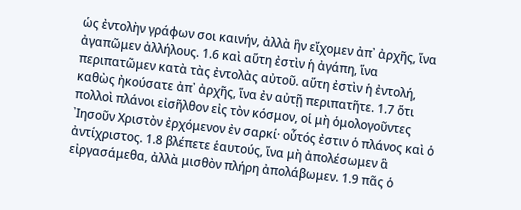ὡς ἐντολὴν γράφων σοι καινήν, ἀλλὰ ἣν εἴχομεν ἀπ᾿ ἀρχῆς, ἵνα ἀγαπῶμεν ἀλλήλους. 1.6 καὶ αὕτη ἐστὶν ἡ ἀγάπη, ἵνα περιπατῶμεν κατὰ τὰς ἐντολὰς αὐτοῦ. αὕτη ἐστὶν ἡ ἐντολή, καθὼς ἠκούσατε ἀπ᾿ ἀρχῆς, ἵνα ἐν αὐτῇ περιπατῆτε. 1.7 ὅτι πολλοὶ πλάνοι εἰσῆλθον εἰς τὸν κόσμον, οἱ μὴ ὁμολογοῦντες ᾿Ιησοῦν Χριστὸν ἐρχόμενον ἐν σαρκί· οὗτός ἐστιν ὁ πλάνος καὶ ὁ ἀντίχριστος. 1.8 βλέπετε ἑαυτούς, ἵνα μὴ ἀπολέσωμεν ἃ εἰργασάμεθα, ἀλλὰ μισθὸν πλήρη ἀπολάβωμεν. 1.9 πᾶς ὁ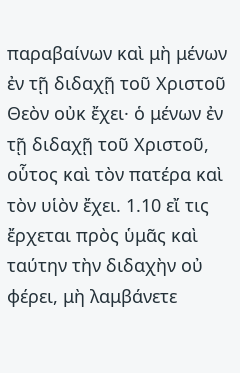παραβαίνων καὶ μὴ μένων ἐν τῇ διδαχῇ τοῦ Χριστοῦ Θεὸν οὐκ ἔχει· ὁ μένων ἐν τῇ διδαχῇ τοῦ Χριστοῦ, οὗτος καὶ τὸν πατέρα καὶ τὸν υἱὸν ἔχει. 1.10 εἴ τις ἔρχεται πρὸς ὑμᾶς καὶ ταύτην τὴν διδαχὴν οὐ φέρει, μὴ λαμβάνετε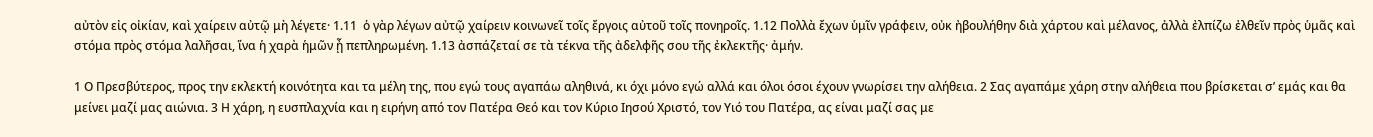αὐτὸν εἰς οἰκίαν, καὶ χαίρειν αὐτῷ μὴ λέγετε· 1.11  ὁ γὰρ λέγων αὐτῷ χαίρειν κοινωνεῖ τοῖς ἔργοις αὐτοῦ τοῖς πονηροῖς. 1.12 Πολλὰ ἔχων ὑμῖν γράφειν, οὐκ ἠβουλήθην διὰ χάρτου καὶ μέλανος, ἀλλὰ ἐλπίζω ἐλθεῖν πρὸς ὑμᾶς καὶ στόμα πρὸς στόμα λαλῆσαι, ἵνα ἡ χαρὰ ἡμῶν ᾖ πεπληρωμένη. 1.13 ἀσπάζεταί σε τὰ τέκνα τῆς ἀδελφῆς σου τῆς ἐκλεκτῆς· ἀμήν.

1 Ο Πρεσβύτερος, προς την εκλεκτή κοινότητα και τα μέλη της, που εγώ τους αγαπάω αληθινά, κι όχι μόνο εγώ αλλά και όλοι όσοι έχουν γνωρίσει την αλήθεια. 2 Σας αγαπάμε χάρη στην αλήθεια που βρίσκεται σ’ εμάς και θα μείνει μαζί μας αιώνια. 3 Η χάρη, η ευσπλαχνία και η ειρήνη από τον Πατέρα Θεό και τον Κύριο Ιησού Χριστό, τον Υιό του Πατέρα, ας είναι μαζί σας με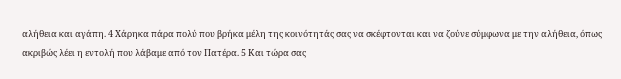αλήθεια και αγάπη. 4 Χάρηκα πάρα πολύ που βρήκα μέλη της κοινότητάς σας να σκέφτονται και να ζούνε σύμφωνα με την αλήθεια, όπως ακριβώς λέει η εντολή που λάβαμε από τον Πατέρα. 5 Και τώρα σας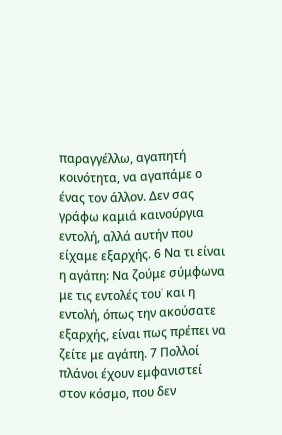παραγγέλλω, αγαπητή κοινότητα, να αγαπάμε ο ένας τον άλλον. Δεν σας γράφω καμιά καινούργια εντολή, αλλά αυτήν που είχαμε εξαρχής. 6 Να τι είναι η αγάπη: Να ζούμε σύμφωνα με τις εντολές του˙ και η εντολή, όπως την ακούσατε εξαρχής, είναι πως πρέπει να ζείτε με αγάπη. 7 Πολλοί πλάνοι έχουν εμφανιστεί στον κόσμο, που δεν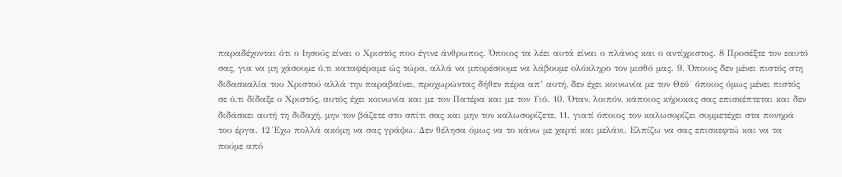παραδέχονται ότι ο Ιησούς είναι ο Χριστός που έγινε άνθρωπος. Όποιος τα λέει αυτά είναι ο πλάνος και ο αντίχριστος. 8 Προσέξτε τον εαυτό σας, για να μη χάσουμε ό,τι καταφέραμε ώς τώρα, αλλά να μπορέσουμε να λάβουμε ολόκληρο τον μισθό μας. 9. Όποιος δεν μένει πιστός στη διδασκαλία του Χριστού αλλά την παραβαίνει, προχωρώντας δήθεν πέρα απ’ αυτή, δεν έχει κοινωνία με τον Θεό˙ όποιος όμως μένει πιστός σε ό,τι δίδαξε ο Χριστός, αυτός έχει κοινωνία και με τον Πατέρα και με τον Υιό. 10. Όταν, λοιπόν, κάποιος κήρυκας σας επισκέπτεται και δεν διδάσκει αυτή τη διδαχή, μην τον βάζετε στο σπίτι σας και μην τον καλωσορίζετε, 11. γιατί όποιος τον καλωσορίζει συμμετέχει στα πονηρά του έργα. 12 Έχω πολλά ακόμη να σας γράψω. Δεν θέλησα όμως να το κάνω με χαρτί και μελάνι. Ελπίζω να σας επισκεφτώ και να τα πούμε από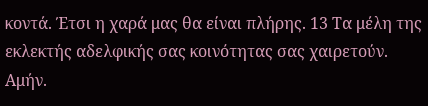κοντά. Έτσι η χαρά μας θα είναι πλήρης. 13 Τα μέλη της εκλεκτής αδελφικής σας κοινότητας σας χαιρετούν. Αμήν.